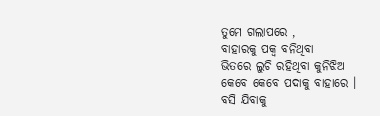ତୁମେ ଗଲାପରେ ,
ବାହାରକୁ ପକ୍ଵ ବନିଥିବା
ଭିତରେ ଲୁଚି ରହିଥିବା କୁନିଝିଅ
କେବେ କେବେ ପଦାକୁ ବାହାରେ ।
ବସି ଯିବାକୁ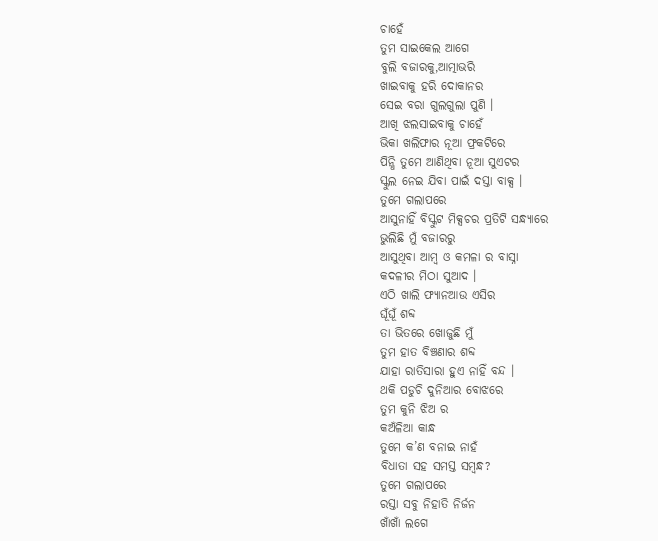ଚାହେଁ
ତୁମ ସାଇକେଲ ଆଗେ
ବୁଲି ବଜାରକୁ,ଆତ୍ମାଭରି
ଖାଇବାକୁ ହରି ଦୋକାନର
ସେଇ ବରା ଗୁଲଗୁଲା ପୁଣି ।
ଆଖି ଝଲସାଇବାକୁ ଚାହେଁ
ଭିକା ଖଲିଫାର ନୂଆ ଫ୍ରକଟିରେ
ପିନ୍ଧି ତୁମେ ଆଣିଥିବା ନୂଆ ସୁଏଟର
ସ୍କୁଲ ନେଇ ଯିବା ପାଇଁ ଦସ୍ତା ବାକ୍ସ ।
ତୁମେ ଗଲାପରେ
ଆସୁନାହିଁ ବିସ୍କୁଟ ମିକ୍ସଚର ପ୍ରତିଟି ସନ୍ଧ୍ୟାରେ
ଭୁଲିଛି ମୁଁ ବଜାରରୁ
ଆସୁଥିବା ଆମ୍ବ ଓ କମଳା ର ବାସ୍ନା
କଦଳୀର ମିଠା ସୁଆଦ ।
ଏଠି ଖାଲି ଫ୍ୟାନଆଉ ଏସିର
ଘୂଁଘୂଁ ଶବ୍ଦ
ତା ଭିତରେ ଖୋଜୁଛି ମୁଁ
ତୁମ ହାତ ବିଞ୍ଚଣାର ଶବ୍ଦ
ଯାହା ରାତିସାରା ହୁଏ ନାହିଁ ବନ୍ଦ ।
ଥକି ପଡୁଚି ଦୁନିଆର ବୋଝରେ
ତୁମ କୁନି ଝିଅ ର
କଅଁଳିଆ କାନ୍ଧ
ତୁମେ କ’ଣ ବନାଇ ନାହଁ
ବିଧାତା ସହ ସମସ୍ତ ସମ୍ବନ୍ଧ?
ତୁମେ ଗଲାପରେ
ରସ୍ତା ସବୁ ନିହାତି ନିର୍ଜନ
ଖାଁଖାଁ ଲଗେ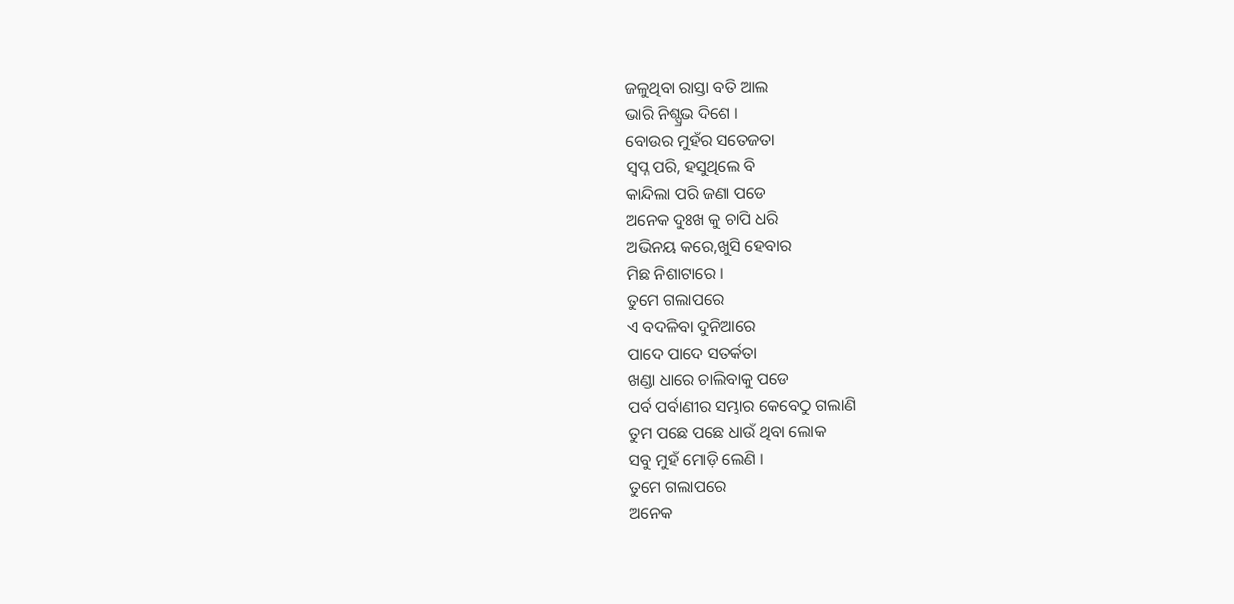ଜଳୁଥିବା ରାସ୍ତା ବତି ଆଲ
ଭାରି ନିଶ୍ପ୍ରଭ ଦିଶେ ।
ବୋଉର ମୁହଁର ସତେଜତା
ସ୍ୱପ୍ନ ପରି, ହସୁଥିଲେ ବି
କାନ୍ଦିଲା ପରି ଜଣା ପଡେ
ଅନେକ ଦୁଃଖ କୁ ଚାପି ଧରି
ଅଭିନୟ କରେ,ଖୁସି ହେବାର
ମିଛ ନିଶାଟାରେ ।
ତୁମେ ଗଲାପରେ
ଏ ବଦଳିବା ଦୁନିଆରେ
ପାଦେ ପାଦେ ସତର୍କତା
ଖଣ୍ଡା ଧାରେ ଚାଲିବାକୁ ପଡେ
ପର୍ବ ପର୍ବାଣୀର ସମ୍ଭାର କେବେଠୁ ଗଲାଣି
ତୁମ ପଛେ ପଛେ ଧାଉଁ ଥିବା ଲୋକ
ସବୁ ମୁହଁ ମୋଡ଼ି ଲେଣି ।
ତୁମେ ଗଲାପରେ
ଅନେକ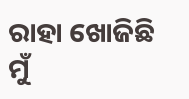ରାହା ଖୋଜିଛି ମୁଁ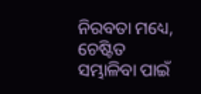ନିରବତା ମଧ୍ୟେ,
ଚେଷ୍ଟିତ ସମ୍ଭାଳିବା ପାଇଁ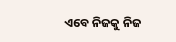ଏବେ ନିଜକୁ ନିଜ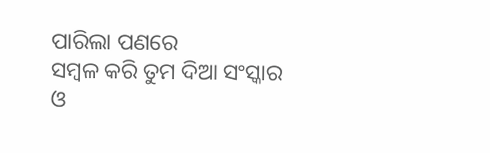ପାରିଲା ପଣରେ
ସମ୍ବଳ କରି ତୁମ ଦିଆ ସଂସ୍କାର
ଓ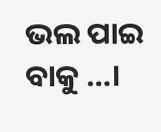ଭଲ ପାଇ ବାକୁ …।